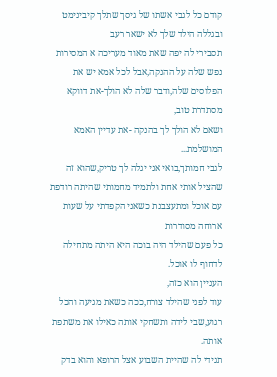קודם כל לגבי אשתו של גיסך שתלך קיבינימט ובגללה הילד שלך לא ישאר רעב
תסבירי לה יפה שאת מאוד מעריכה א המסירות נפש שלה על ההנקה,אבל לכל אמא יש את הפלוסים שלה,ודבר שלה לא הולך-את דווקא מסתדרת טוב,
ושאם לא הולך לך בהנקה -את עדיין האמא המושלמת...
לגבי חמותך,בואי אני יגלה לך טריק,שהוא זה שהציל אותי אחת ולתמיד מחמותי שהיתה רודפת עם אוכל ומתעצבנת כשאני הקפדתי על שעות ארוחה מסודרות
כל פעם שהילד היה בוכה היא היתה מתחילה לדחוף לו אוכל.
העניין הוא כזה,
עוד לפני שהילד צורח,ככה כשאת מגיעה והכל רגוע,שבי לידה ותשחקי אותה כאילו את משתפת אותה.
תגידי לה שהיית השבוע אצל הרופא והוא בדק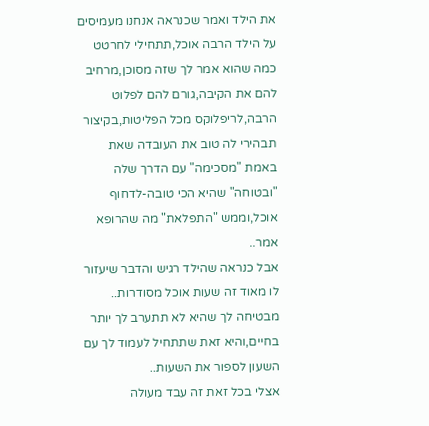את הילד ואמר שכנראה אנחנו מעמיסים על הילד הרבה אוכל,תתחילי לחרטט כמה שהוא אמר לך שזה מסוכן,מרחיב להם את הקיבה,גורם להם לפלוט הרבה,לריפלוקס מכל הפליטות,בקיצור תבהירי לה טוב את העובדה שאת באמת "מסכימה" עם הדרך שלה "ובטוחה" שהיא הכי טובה-לדחוף אוכל,וממש "התפלאת" מה שהרופא אמר..
אבל כנראה שהילד רגיש והדבר שיעזור לו מאוד זה שעות אוכל מסודרות..
מבטיחה לך שהיא לא תתערב לך יותר בחיים,והיא זאת שתתחיל לעמוד לך עם השעון לספור את השעות..
אצלי בכל זאת זה עבד מעולה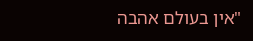"אין בעולם אהבה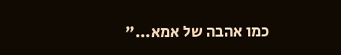כמו אהבה של אמא..."